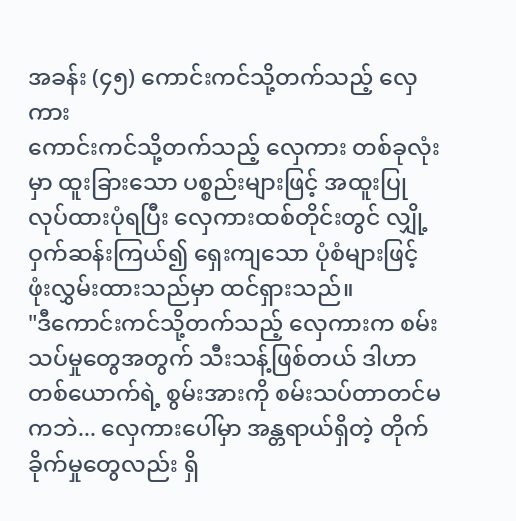အခန်း (၄၅) ကောင်းကင်သို့တက်သည့် လှေကား
ကောင်းကင်သို့တက်သည့် လှေကား တစ်ခုလုံးမှာ ထူးခြားသော ပစ္စည်းများဖြင့် အထူးပြုလုပ်ထားပုံရပြီး လှေကားထစ်တိုင်းတွင် လျှို့ဝှက်ဆန်းကြယ်၍ ရှေးကျသော ပုံစံများဖြင့် ဖုံးလွှမ်းထားသည်မှာ ထင်ရှားသည်။
"ဒီကောင်းကင်သို့တက်သည့် လှေကားက စမ်းသပ်မှုတွေအတွက် သီးသန့်ဖြစ်တယ် ဒါဟာ တစ်ယောက်ရဲ့ စွမ်းအားကို စမ်းသပ်တာတင်မကဘဲ... လှေကားပေါ်မှာ အန္တရာယ်ရှိတဲ့ တိုက်ခိုက်မှုတွေလည်း ရှိ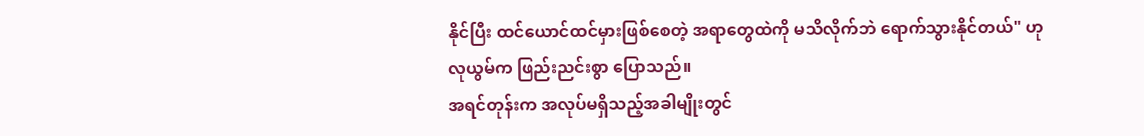နိုင်ပြီး ထင်ယောင်ထင်မှားဖြစ်စေတဲ့ အရာတွေထဲကို မသိလိုက်ဘဲ ရောက်သွားနိုင်တယ်" ဟု လုယွမ်က ဖြည်းညင်းစွာ ပြောသည်။
အရင်တုန်းက အလုပ်မရှိသည့်အခါမျိုးတွင်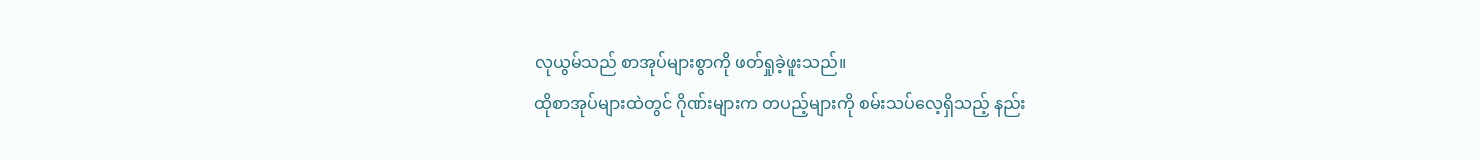လုယွမ်သည် စာအုပ်များစွာကို ဖတ်ရှုခဲ့ဖူးသည်။
ထိုစာအုပ်များထဲတွင် ဂိုဏ်းများက တပည့်များကို စမ်းသပ်လေ့ရှိသည့် နည်း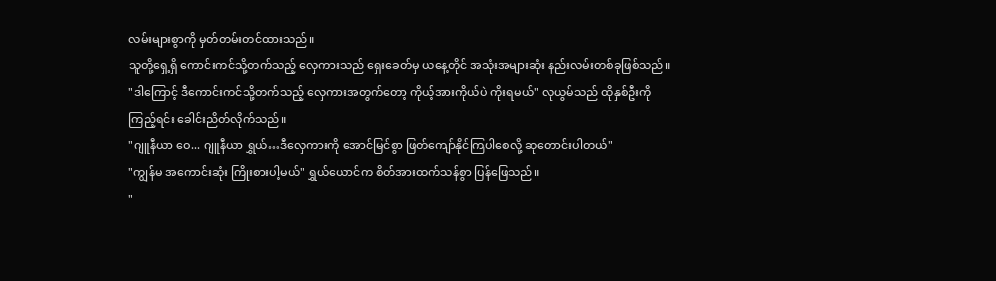လမ်းများစွာကို မှတ်တမ်းတင်ထားသည်။
သူတို့ရှေ့ရှိ ကောင်းကင်သို့တက်သည့် လှေကားသည် ရှေးခေတ်မှ ယနေ့တိုင် အသုံးအများဆုံး နည်းလမ်းတစ်ခုဖြစ်သည်။
"ဒါကြောင့် ဒီကောင်းကင်သို့တက်သည့် လှေကားအတွက်တော့ ကိုယ့်အားကိုယ်ပဲ ကိုးရမယ်" လုယွမ်သည် ထိုနှစ်ဦးကို ကြည့်ရင်း ခေါင်းညိတ်လိုက်သည်။
"ဂျူနီယာ ဝေ... ဂျူနီယာ ရွှယ်…ဒီလှေကားကို အောင်မြင်စွာ ဖြတ်ကျော်နိုင်ကြပါစေလို့ ဆုတောင်းပါတယ်"
"ကျွန်မ အကောင်းဆုံး ကြိုးစားပါ့မယ်" ရွှယ်ယောင်က စိတ်အားထက်သန်စွာ ပြန်ဖြေသည်။
"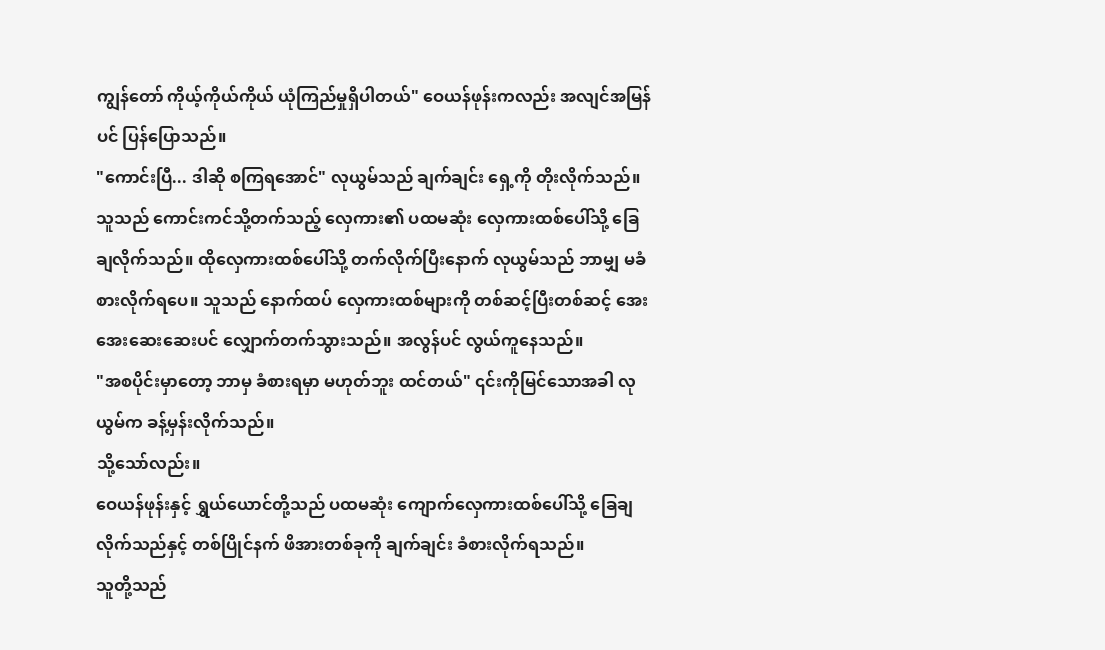ကျွန်တော် ကိုယ့်ကိုယ်ကိုယ် ယုံကြည်မှုရှိပါတယ်" ဝေယန်ဖုန်းကလည်း အလျင်အမြန်ပင် ပြန်ပြောသည်။
"ကောင်းပြီ... ဒါဆို စကြရအောင်" လုယွမ်သည် ချက်ချင်း ရှေ့ကို တိုးလိုက်သည်။
သူသည် ကောင်းကင်သို့တက်သည့် လှေကား၏ ပထမဆုံး လှေကားထစ်ပေါ်သို့ ခြေချလိုက်သည်။ ထိုလှေကားထစ်ပေါ်သို့ တက်လိုက်ပြီးနောက် လုယွမ်သည် ဘာမျှ မခံစားလိုက်ရပေ။ သူသည် နောက်ထပ် လှေကားထစ်များကို တစ်ဆင့်ပြီးတစ်ဆင့် အေးအေးဆေးဆေးပင် လျှောက်တက်သွားသည်။ အလွန်ပင် လွယ်ကူနေသည်။
"အစပိုင်းမှာတော့ ဘာမှ ခံစားရမှာ မဟုတ်ဘူး ထင်တယ်" ၎င်းကိုမြင်သောအခါ လုယွမ်က ခန့်မှန်းလိုက်သည်။
သို့သော်လည်း။
ဝေယန်ဖုန်းနှင့် ရွှယ်ယောင်တို့သည် ပထမဆုံး ကျောက်လှေကားထစ်ပေါ်သို့ ခြေချလိုက်သည်နှင့် တစ်ပြိုင်နက် ဖိအားတစ်ခုကို ချက်ချင်း ခံစားလိုက်ရသည်။
သူတို့သည်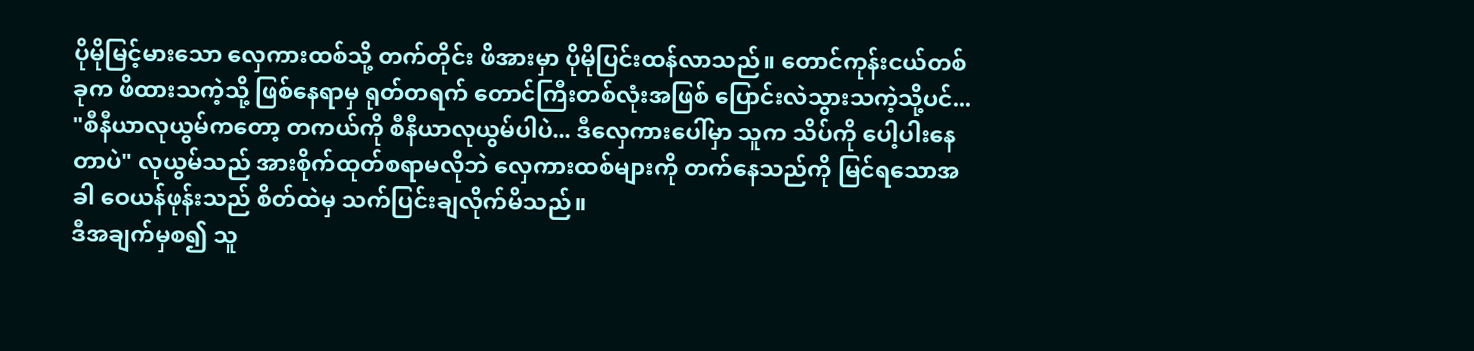ပိုမိုမြင့်မားသော လှေကားထစ်သို့ တက်တိုင်း ဖိအားမှာ ပိုမိုပြင်းထန်လာသည်။ တောင်ကုန်းငယ်တစ်ခုက ဖိထားသကဲ့သို့ ဖြစ်နေရာမှ ရုတ်တရက် တောင်ကြီးတစ်လုံးအဖြစ် ပြောင်းလဲသွားသကဲ့သို့ပင်...
"စီနီယာလုယွမ်ကတော့ တကယ်ကို စီနီယာလုယွမ်ပါပဲ... ဒီလှေကားပေါ်မှာ သူက သိပ်ကို ပေါ့ပါးနေတာပဲ" လုယွမ်သည် အားစိုက်ထုတ်စရာမလိုဘဲ လှေကားထစ်များကို တက်နေသည်ကို မြင်ရသောအခါ ဝေယန်ဖုန်းသည် စိတ်ထဲမှ သက်ပြင်းချလိုက်မိသည်။
ဒီအချက်မှစ၍ သူ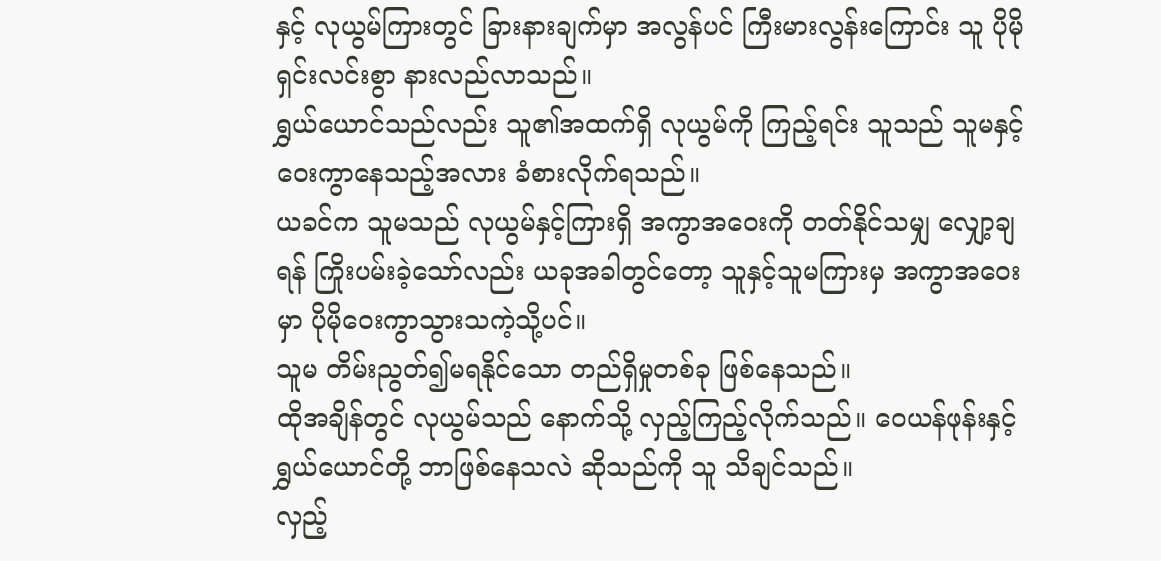နှင့် လုယွမ်ကြားတွင် ခြားနားချက်မှာ အလွန်ပင် ကြီးမားလွန်းကြောင်း သူ ပိုမိုရှင်းလင်းစွာ နားလည်လာသည်။
ရွှယ်ယောင်သည်လည်း သူ၏အထက်ရှိ လုယွမ်ကို ကြည့်ရင်း သူသည် သူမနှင့် ဝေးကွာနေသည့်အလား ခံစားလိုက်ရသည်။
ယခင်က သူမသည် လုယွမ်နှင့်ကြားရှိ အကွာအဝေးကို တတ်နိုင်သမျှ လျှော့ချရန် ကြိုးပမ်းခဲ့သော်လည်း ယခုအခါတွင်တော့ သူနှင့်သူမကြားမှ အကွာအဝေးမှာ ပိုမိုဝေးကွာသွားသကဲ့သို့ပင်။
သူမ တိမ်းညွတ်၍မရနိုင်သော တည်ရှိမှုတစ်ခု ဖြစ်နေသည်။
ထိုအချိန်တွင် လုယွမ်သည် နောက်သို့ လှည့်ကြည့်လိုက်သည်။ ဝေယန်ဖုန်းနှင့် ရွှယ်ယောင်တို့ ဘာဖြစ်နေသလဲ ဆိုသည်ကို သူ သိချင်သည်။
လှည့်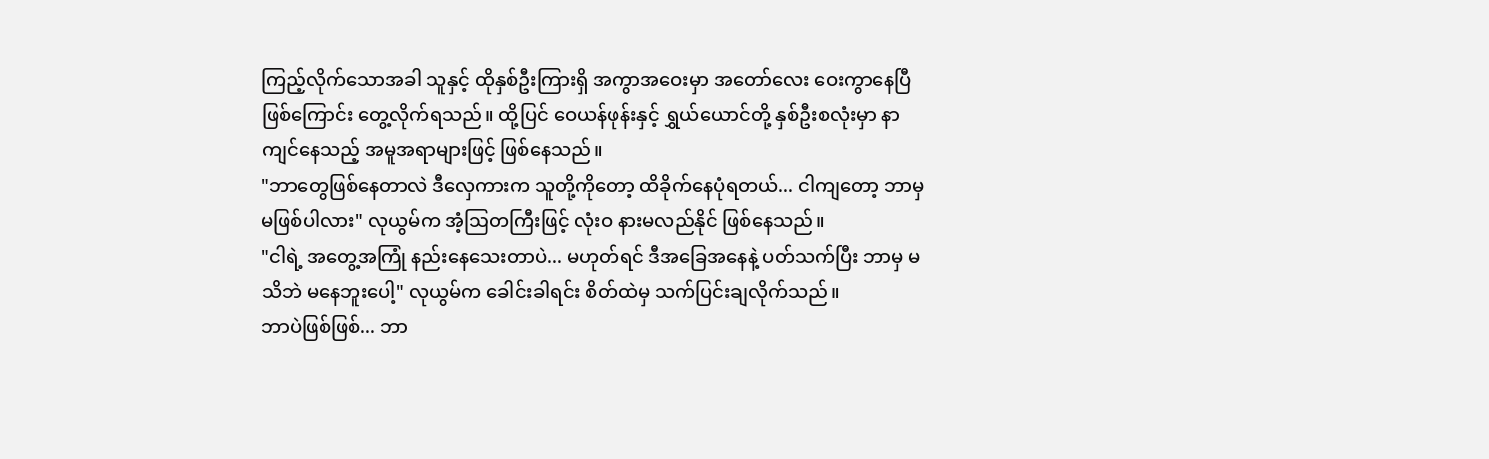ကြည့်လိုက်သောအခါ သူနှင့် ထိုနှစ်ဦးကြားရှိ အကွာအဝေးမှာ အတော်လေး ဝေးကွာနေပြီ ဖြစ်ကြောင်း တွေ့လိုက်ရသည်။ ထို့ပြင် ဝေယန်ဖုန်းနှင့် ရွှယ်ယောင်တို့ နှစ်ဦးစလုံးမှာ နာကျင်နေသည့် အမူအရာများဖြင့် ဖြစ်နေသည်။
"ဘာတွေဖြစ်နေတာလဲ ဒီလှေကားက သူတို့ကိုတော့ ထိခိုက်နေပုံရတယ်... ငါကျတော့ ဘာမှ မဖြစ်ပါလား" လုယွမ်က အံ့ဩတကြီးဖြင့် လုံးဝ နားမလည်နိုင် ဖြစ်နေသည်။
"ငါရဲ့ အတွေ့အကြုံ နည်းနေသေးတာပဲ... မဟုတ်ရင် ဒီအခြေအနေနဲ့ ပတ်သက်ပြီး ဘာမှ မသိဘဲ မနေဘူးပေါ့" လုယွမ်က ခေါင်းခါရင်း စိတ်ထဲမှ သက်ပြင်းချလိုက်သည်။
ဘာပဲဖြစ်ဖြစ်... ဘာ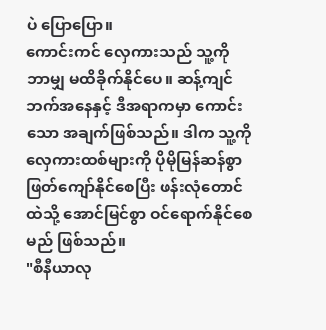ပဲ ပြောပြော။
ကောင်းကင် လှေကားသည် သူ့ကို ဘာမျှ မထိခိုက်နိုင်ပေ။ ဆန့်ကျင်ဘက်အနေနှင့် ဒီအရာကမှာ ကောင်းသော အချက်ဖြစ်သည်။ ဒါက သူ့ကို လှေကားထစ်များကို ပိုမိုမြန်ဆန်စွာ ဖြတ်ကျော်နိုင်စေပြီး ဖန်းလုံတောင်ထဲသို့ အောင်မြင်စွာ ဝင်ရောက်နိုင်စေမည် ဖြစ်သည်။
"စီနီယာလု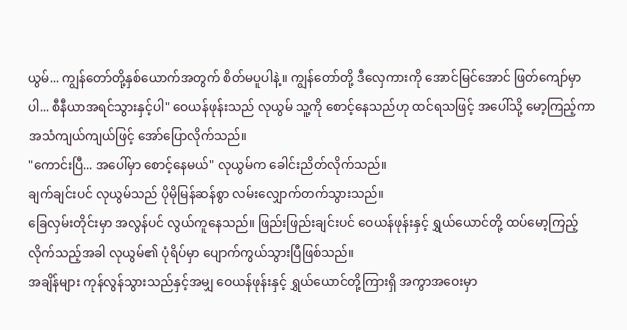ယွမ်... ကျွန်တော်တို့နှစ်ယောက်အတွက် စိတ်မပူပါနဲ့။ ကျွန်တော်တို့ ဒီလှေကားကို အောင်မြင်အောင် ဖြတ်ကျော်မှာပါ... စီနီယာအရင်သွားနှင့်ပါ" ဝေယန်ဖုန်းသည် လုယွမ် သူ့ကို စောင့်နေသည်ဟု ထင်ရသဖြင့် အပေါ်သို့ မော့ကြည့်ကာ အသံကျယ်ကျယ်ဖြင့် အော်ပြောလိုက်သည်။
"ကောင်းပြီ... အပေါ်မှာ စောင့်နေမယ်" လုယွမ်က ခေါင်းညိတ်လိုက်သည်။
ချက်ချင်းပင် လုယွမ်သည် ပိုမိုမြန်ဆန်စွာ လမ်းလျှောက်တက်သွားသည်။
ခြေလှမ်းတိုင်းမှာ အလွန်ပင် လွယ်ကူနေသည်။ ဖြည်းဖြည်းချင်းပင် ဝေယန်ဖုန်းနှင့် ရွှယ်ယောင်တို့ ထပ်မော့ကြည့်လိုက်သည့်အခါ လုယွမ်၏ ပုံရိပ်မှာ ပျောက်ကွယ်သွားပြီဖြစ်သည်။
အချိန်များ ကုန်လွန်သွားသည်နှင့်အမျှ ဝေယန်ဖုန်းနှင့် ရွှယ်ယောင်တို့ကြားရှိ အကွာအဝေးမှာ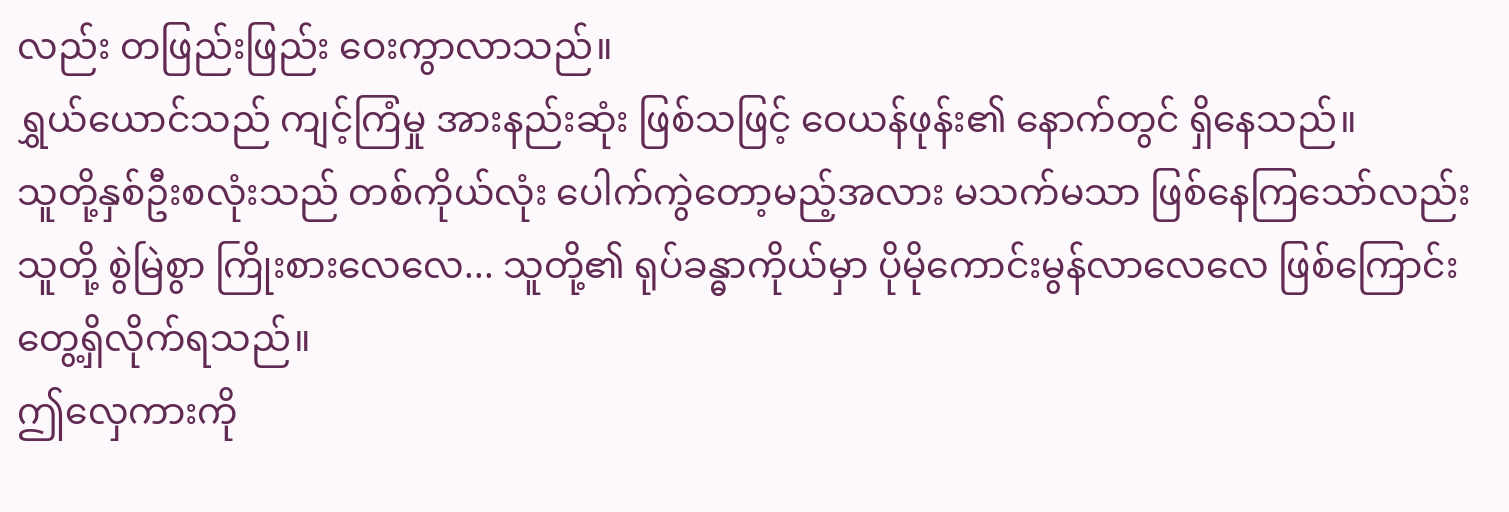လည်း တဖြည်းဖြည်း ဝေးကွာလာသည်။
ရွှယ်ယောင်သည် ကျင့်ကြံမှု အားနည်းဆုံး ဖြစ်သဖြင့် ဝေယန်ဖုန်း၏ နောက်တွင် ရှိနေသည်။
သူတို့နှစ်ဦးစလုံးသည် တစ်ကိုယ်လုံး ပေါက်ကွဲတော့မည့်အလား မသက်မသာ ဖြစ်နေကြသော်လည်း သူတို့ စွဲမြဲစွာ ကြိုးစားလေလေ... သူတို့၏ ရုပ်ခန္ဓာကိုယ်မှာ ပိုမိုကောင်းမွန်လာလေလေ ဖြစ်ကြောင်း တွေ့ရှိလိုက်ရသည်။
ဤလှေကားကို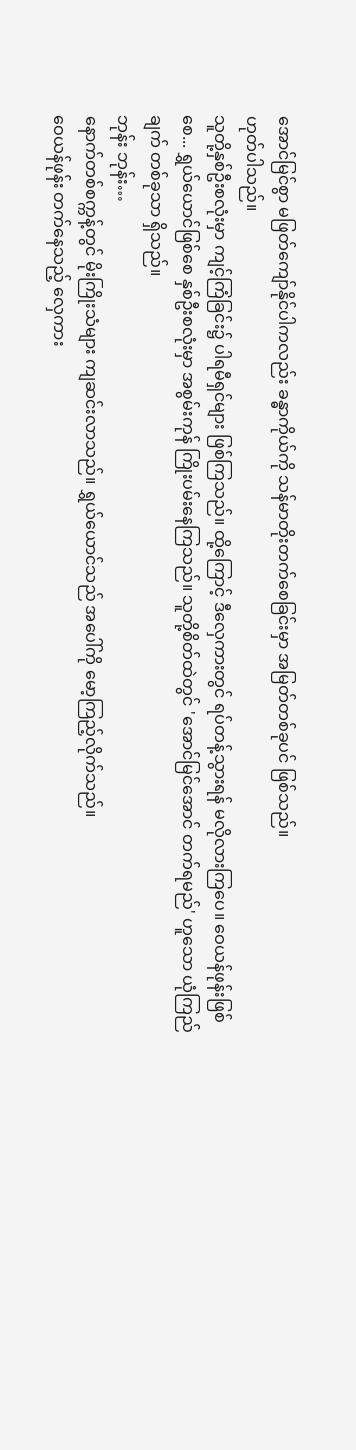အောင်မြင်စွာ မဖြတ်ကျော်နိုင်ပါကလည်း ခန္ဓာကိုယ်ကို သန်မာတိုးတက်စေခြင်းမှာ အမြတ်တစ်ခုပင် ဖြစ်သည်။
ဟုတ်ပါသည်။
သူတို့နှစ်ဦးစလုံးမှာ ကျင့်ကြံခြင်း၌ ပါရမီရှင်များ ဖြစ်ကြသည်။ ထို့ကြောင့် ဒီလှေကားတွင် ရပ်တန့်သွားရန် မလိုလားကြပေ။ ဝေယန်ဖုန်းဖြစ်စေ... ရွှယ်ယောင်ဖြစ်စေ နှစ်ဦးစလုံးမှာ အစွမ်းကုန် ကြိုးပမ်းနေကြသည်။ သူတို့စိတ်ထဲတွင် 'အောင်မြင်အောင် တက်ရမည်' ဟူသော ယုံကြည်ချက် တစ်ခုသာ ရှိသည်။
ဘုန်း ဘုန်း…
နောက်တစ်စက္ကန့်တွင် မိုးကြိုးသံများ ကျဆင်းလာသည်။ ရွှယ်ယောင်သည် အပေါ်ကို မော့ကြည့်လိုက်သည်။
ဝေယန်ဖုန်း တက်နေသည့် လှေကား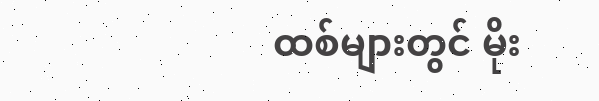ထစ်များတွင် မိုး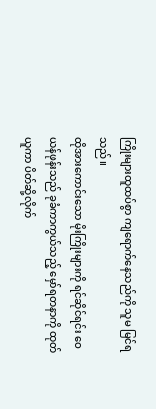ကြိုးများထူထပ်စွာ ကျရောက်နေသည်ကို သူမ မြင်ရသည်။
ထိုအားကောင်းသော မိုးကြိုးများကို ရင်ဆိုင်ရင်း ဝေယန်ဖုန်းသည် ခုခံကာကွယ်သည့် မှော်ရတနာကို ထုတ်ယူကာ ပိတ်ဆို့လိုက်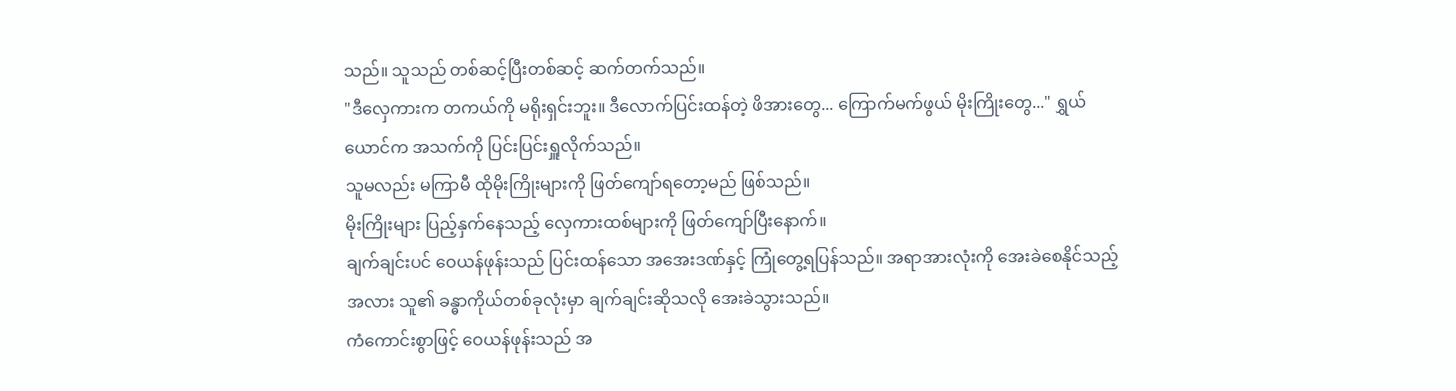သည်။ သူသည် တစ်ဆင့်ပြီးတစ်ဆင့် ဆက်တက်သည်။
"ဒီလှေကားက တကယ်ကို မရိုးရှင်းဘူး။ ဒီလောက်ပြင်းထန်တဲ့ ဖိအားတွေ... ကြောက်မက်ဖွယ် မိုးကြိုးတွေ..." ရွှယ်ယောင်က အသက်ကို ပြင်းပြင်းရှူလိုက်သည်။
သူမလည်း မကြာမီ ထိုမိုးကြိုးများကို ဖြတ်ကျော်ရတော့မည် ဖြစ်သည်။
မိုးကြိုးများ ပြည့်နှက်နေသည့် လှေကားထစ်များကို ဖြတ်ကျော်ပြီးနောက်။
ချက်ချင်းပင် ဝေယန်ဖုန်းသည် ပြင်းထန်သော အအေးဒဏ်နှင့် ကြုံတွေ့ရပြန်သည်။ အရာအားလုံးကို အေးခဲစေနိုင်သည့်အလား သူ၏ ခန္ဓာကိုယ်တစ်ခုလုံးမှာ ချက်ချင်းဆိုသလို အေးခဲသွားသည်။
ကံကောင်းစွာဖြင့် ဝေယန်ဖုန်းသည် အ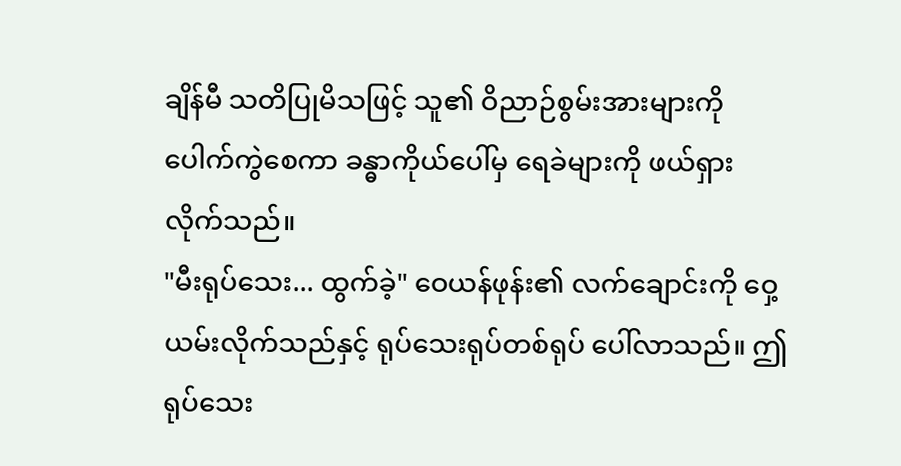ချိန်မီ သတိပြုမိသဖြင့် သူ၏ ဝိညာဉ်စွမ်းအားများကို ပေါက်ကွဲစေကာ ခန္ဓာကိုယ်ပေါ်မှ ရေခဲများကို ဖယ်ရှားလိုက်သည်။
"မီးရုပ်သေး... ထွက်ခဲ့" ဝေယန်ဖုန်း၏ လက်ချောင်းကို ဝှေ့ယမ်းလိုက်သည်နှင့် ရုပ်သေးရုပ်တစ်ရုပ် ပေါ်လာသည်။ ဤရုပ်သေး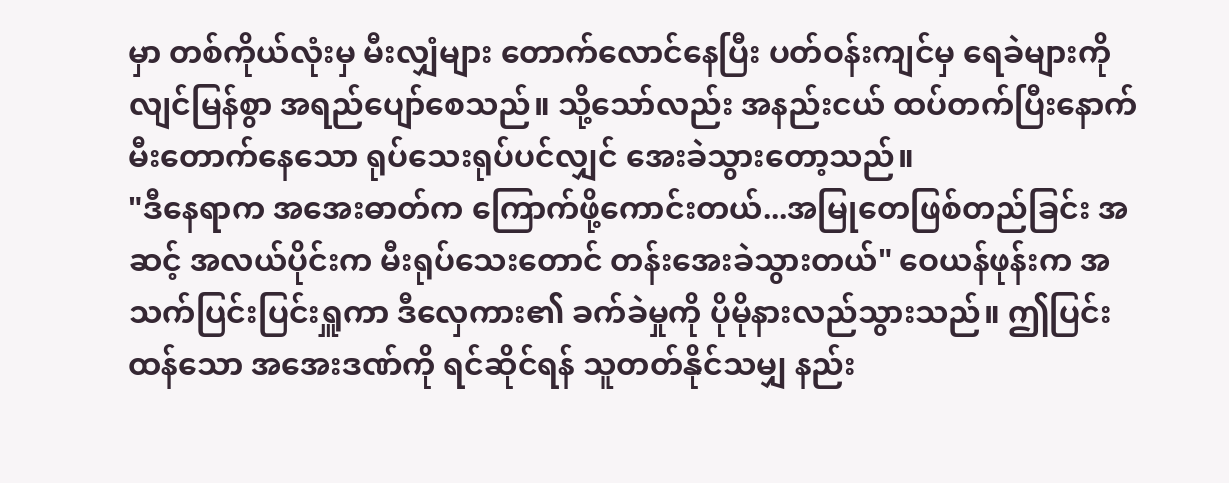မှာ တစ်ကိုယ်လုံးမှ မီးလျှံများ တောက်လောင်နေပြီး ပတ်ဝန်းကျင်မှ ရေခဲများကို လျင်မြန်စွာ အရည်ပျော်စေသည်။ သို့သော်လည်း အနည်းငယ် ထပ်တက်ပြီးနောက် မီးတောက်နေသော ရုပ်သေးရုပ်ပင်လျှင် အေးခဲသွားတော့သည်။
"ဒီနေရာက အအေးဓာတ်က ကြောက်ဖို့ကောင်းတယ်...အမြုတေဖြစ်တည်ခြင်း အဆင့် အလယ်ပိုင်းက မီးရုပ်သေးတောင် တန်းအေးခဲသွားတယ်" ဝေယန်ဖုန်းက အသက်ပြင်းပြင်းရှူကာ ဒီလှေကား၏ ခက်ခဲမှုကို ပိုမိုနားလည်သွားသည်။ ဤပြင်းထန်သော အအေးဒဏ်ကို ရင်ဆိုင်ရန် သူတတ်နိုင်သမျှ နည်း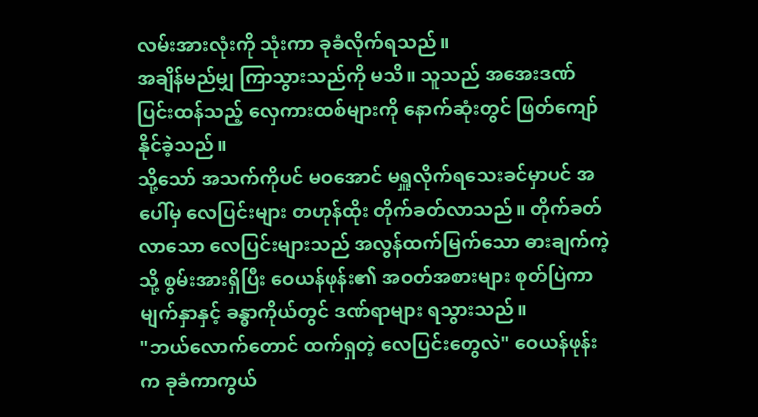လမ်းအားလုံးကို သုံးကာ ခုခံလိုက်ရသည်။
အချိန်မည်မျှ ကြာသွားသည်ကို မသိ။ သူသည် အအေးဒဏ် ပြင်းထန်သည့် လှေကားထစ်များကို နောက်ဆုံးတွင် ဖြတ်ကျော်နိုင်ခဲ့သည်။
သို့သော် အသက်ကိုပင် မဝအောင် မရှူလိုက်ရသေးခင်မှာပင် အပေါ်မှ လေပြင်းများ တဟုန်ထိုး တိုက်ခတ်လာသည်။ တိုက်ခတ်လာသော လေပြင်းများသည် အလွန်ထက်မြက်သော ဓားချက်ကဲ့သို့ စွမ်းအားရှိပြီး ဝေယန်ဖုန်း၏ အဝတ်အစားများ စုတ်ပြဲကာ မျက်နှာနှင့် ခန္ဓာကိုယ်တွင် ဒဏ်ရာများ ရသွားသည်။
"ဘယ်လောက်တောင် ထက်ရှတဲ့ လေပြင်းတွေလဲ" ဝေယန်ဖုန်းက ခုခံကာကွယ်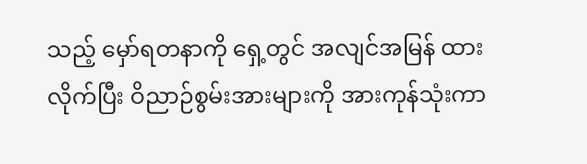သည့် မှော်ရတနာကို ရှေ့တွင် အလျင်အမြန် ထားလိုက်ပြီး ဝိညာဉ်စွမ်းအားများကို အားကုန်သုံးကာ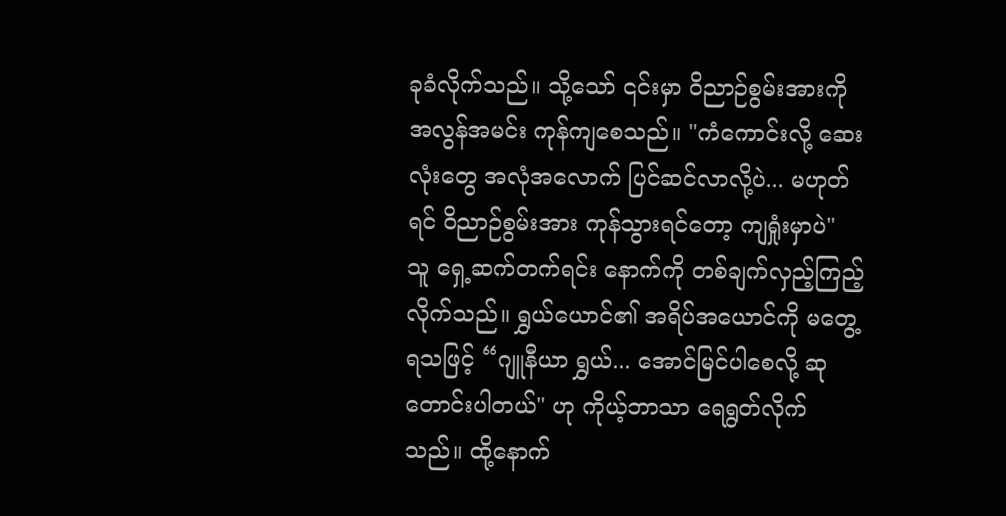ခုခံလိုက်သည်။ သို့သော် ၎င်းမှာ ဝိညာဉ်စွမ်းအားကို အလွန်အမင်း ကုန်ကျစေသည်။ "ကံကောင်းလို့ ဆေးလုံးတွေ အလုံအလောက် ပြင်ဆင်လာလို့ပဲ... မဟုတ်ရင် ဝိညာဉ်စွမ်းအား ကုန်သွားရင်တော့ ကျရှုံးမှာပဲ"
သူ ရှေ့ဆက်တက်ရင်း နောက်ကို တစ်ချက်လှည့်ကြည့်လိုက်သည်။ ရွှယ်ယောင်၏ အရိပ်အယောင်ကို မတွေ့ရသဖြင့် “ဂျူနီယာ ရွှယ်... အောင်မြင်ပါစေလို့ ဆုတောင်းပါတယ်" ဟု ကိုယ့်ဘာသာ ရေရွတ်လိုက်သည်။ ထို့နောက်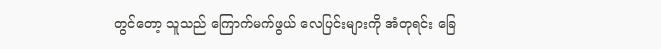တွင်တော့ သူသည် ကြောက်မက်ဖွယ် လေပြင်းများကို အံတုရင်း ခြေ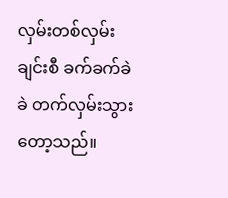လှမ်းတစ်လှမ်းချင်းစီ ခက်ခက်ခဲခဲ တက်လှမ်းသွားတော့သည်။